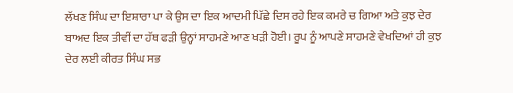ਲੱਖਣ ਸਿੰਘ ਦਾ ਇਸ਼ਾਰਾ ਪਾ ਕੇ ਉਸ ਦਾ ਇਕ ਆਦਮੀ ਪਿੱਛੇ ਦਿਸ ਰਹੇ ਇਕ ਕਮਰੇ ਚ ਗਿਆ ਅਤੇ ਕੁਝ ਦੇਰ ਬਾਅਦ ਇਕ ਤੀਵੀਂ ਦਾ ਹੱਥ ਫੜੀ ਉਨ੍ਹਾਂ ਸਾਹਮਣੇ ਆਣ ਖੜੀ ਹੋਈ। ਰੂਪ ਨੂੰ ਆਪਣੇ ਸਾਹਮਣੇ ਵੇਖਦਿਆਂ ਹੀ ਕੁਝ ਦੇਰ ਲਈ ਕੀਰਤ ਸਿੰਘ ਸਭ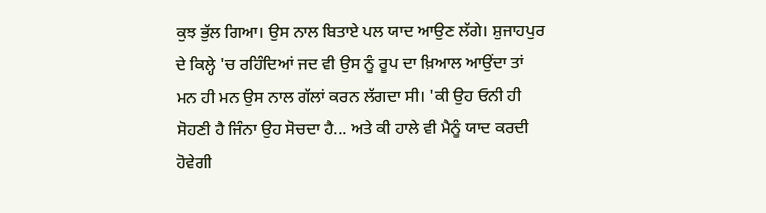ਕੁਝ ਭੁੱਲ ਗਿਆ। ਉਸ ਨਾਲ ਬਿਤਾਏ ਪਲ ਯਾਦ ਆਉਣ ਲੱਗੇ। ਸ਼ੁਜਾਹਪੁਰ ਦੇ ਕਿਲ੍ਹੇ 'ਚ ਰਹਿੰਦਿਆਂ ਜਦ ਵੀ ਉਸ ਨੂੰ ਰੂਪ ਦਾ ਖ਼ਿਆਲ ਆਉਂਦਾ ਤਾਂ ਮਨ ਹੀ ਮਨ ਉਸ ਨਾਲ ਗੱਲਾਂ ਕਰਨ ਲੱਗਦਾ ਸੀ। 'ਕੀ ਉਹ ਓਨੀ ਹੀ ਸੋਹਣੀ ਹੈ ਜਿੰਨਾ ਉਹ ਸੋਚਦਾ ਹੈ... ਅਤੇ ਕੀ ਹਾਲੇ ਵੀ ਮੈਨੂੰ ਯਾਦ ਕਰਦੀ ਹੋਵੇਗੀ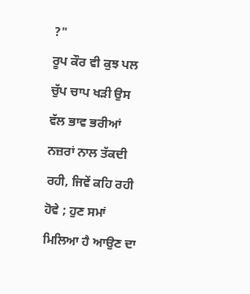?"
ਰੂਪ ਕੌਰ ਵੀ ਕੁਝ ਪਲ ਚੁੱਪ ਚਾਪ ਖੜੀ ਉਸ ਵੱਲ ਭਾਵ ਭਰੀਆਂ ਨਜ਼ਰਾਂ ਨਾਲ ਤੱਕਦੀ ਰਹੀ, ਜਿਵੇਂ ਕਹਿ ਰਹੀ ਹੋਵੇ ; ਹੁਣ ਸਮਾਂ ਮਿਲਿਆ ਹੈ ਆਉਣ ਦਾ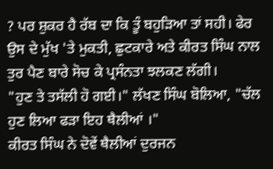? ਪਰ ਸ਼ੁਕਰ ਹੈ ਰੱਬ ਦਾ ਕਿ ਤੂੰ ਬਹੁੜਿਆ ਤਾਂ ਸਹੀ। ਫੇਰ ਉਸ ਦੇ ਮੁੱਖ 'ਤੇ ਮੁਕਤੀ, ਛੁਟਕਾਰੇ ਅਤੇ ਕੀਰਤ ਸਿੰਘ ਨਾਲ ਤੁਰ ਪੈਣ ਬਾਰੇ ਸੋਚ ਕੇ ਪ੍ਰਸੰਨਤਾ ਝਲਕਣ ਲੱਗੀ।
"ਹੁਣ ਤੇ ਤਸੱਲੀ ਹੋ ਗਈ।" ਲੱਖਣ ਸਿੰਘ ਬੋਲਿਆ, "ਚੱਲ ਹੁਣ ਲਿਆ ਫੜਾ ਇਹ ਥੈਲੀਆਂ ।"
ਕੀਰਤ ਸਿੰਘ ਨੇ ਦੋਵੇਂ ਥੈਲੀਆਂ ਦੁਰਜਨ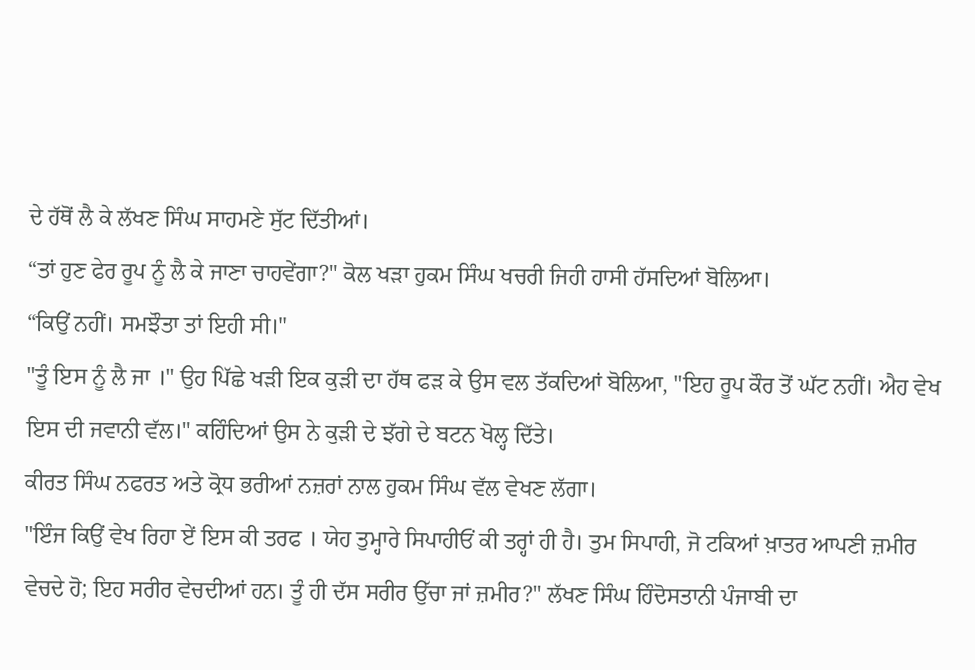ਦੇ ਹੱਥੋਂ ਲੈ ਕੇ ਲੱਖਣ ਸਿੰਘ ਸਾਹਮਣੇ ਸੁੱਟ ਦਿੱਤੀਆਂ।
“ਤਾਂ ਹੁਣ ਫੇਰ ਰੂਪ ਨੂੰ ਲੈ ਕੇ ਜਾਣਾ ਚਾਹਵੇਂਗਾ?" ਕੋਲ ਖੜਾ ਹੁਕਮ ਸਿੰਘ ਖਚਰੀ ਜਿਹੀ ਹਾਸੀ ਹੱਸਦਿਆਂ ਬੋਲਿਆ।
“ਕਿਉਂ ਨਹੀਂ। ਸਮਝੌਤਾ ਤਾਂ ਇਹੀ ਸੀ।"
"ਤੂੰ ਇਸ ਨੂੰ ਲੈ ਜਾ ।" ਉਹ ਪਿੱਛੇ ਖੜੀ ਇਕ ਕੁੜੀ ਦਾ ਹੱਥ ਫੜ ਕੇ ਉਸ ਵਲ ਤੱਕਦਿਆਂ ਬੋਲਿਆ, "ਇਹ ਰੂਪ ਕੌਰ ਤੋਂ ਘੱਟ ਨਹੀਂ। ਐਹ ਵੇਖ ਇਸ ਦੀ ਜਵਾਨੀ ਵੱਲ।" ਕਹਿੰਦਿਆਂ ਉਸ ਨੇ ਕੁੜੀ ਦੇ ਝੱਗੇ ਦੇ ਬਟਨ ਖੋਲ੍ਹ ਦਿੱਤੇ।
ਕੀਰਤ ਸਿੰਘ ਨਫਰਤ ਅਤੇ ਕ੍ਰੋਧ ਭਰੀਆਂ ਨਜ਼ਰਾਂ ਨਾਲ ਹੁਕਮ ਸਿੰਘ ਵੱਲ ਵੇਖਣ ਲੱਗਾ।
"ਇੰਜ ਕਿਉਂ ਵੇਖ ਰਿਹਾ ਏਂ ਇਸ ਕੀ ਤਰਫ । ਯੇਹ ਤੁਮ੍ਹਾਰੇ ਸਿਪਾਹੀਓਂ ਕੀ ਤਰ੍ਹਾਂ ਹੀ ਹੈ। ਤੁਮ ਸਿਪਾਹੀ, ਜੋ ਟਕਿਆਂ ਖ਼ਾਤਰ ਆਪਣੀ ਜ਼ਮੀਰ ਵੇਚਦੇ ਹੋ; ਇਹ ਸਰੀਰ ਵੇਚਦੀਆਂ ਹਨ। ਤੂੰ ਹੀ ਦੱਸ ਸਰੀਰ ਉੱਚਾ ਜਾਂ ਜ਼ਮੀਰ?" ਲੱਖਣ ਸਿੰਘ ਹਿੰਦੋਸਤਾਨੀ ਪੰਜਾਬੀ ਦਾ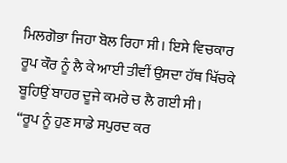ਮਿਲਗੋਭਾ ਜਿਹਾ ਬੋਲ ਰਿਹਾ ਸੀ। ਇਸੇ ਵਿਚਕਾਰ ਰੂਪ ਕੌਰ ਨੂੰ ਲੈ ਕੇ ਆਈ ਤੀਵੀਂ ਉਸਦਾ ਹੱਥ ਖਿੱਚਕੇ ਬੂਹਿਉਂ ਬਾਹਰ ਦੂਜੇ ਕਮਰੇ ਚ ਲੈ ਗਈ ਸੀ।
“ਰੂਪ ਨੂੰ ਹੁਣ ਸਾਡੇ ਸਪੁਰਦ ਕਰ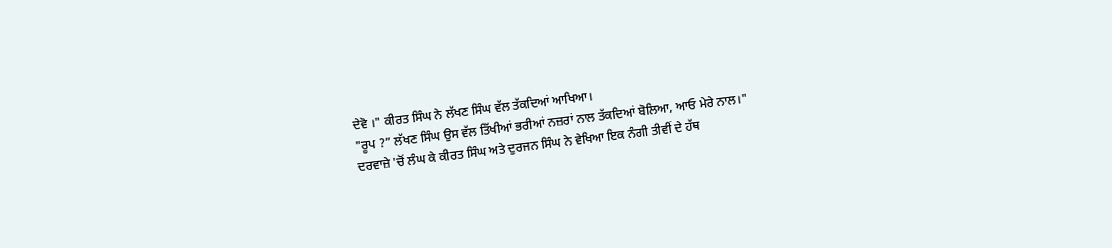ਦੇਵੋ ।" ਕੀਰਤ ਸਿੰਘ ਨੇ ਲੱਖਣ ਸਿੰਘ ਵੱਲ ਤੱਕਦਿਆਂ ਆਖਿਆ।
"ਰੂਪ ?” ਲੱਖਣ ਸਿੰਘ ਉਸ ਵੱਲ ਤਿੱਖੀਆਂ ਭਰੀਆਂ ਨਜ਼ਰਾਂ ਨਾਲ ਤੱਕਦਿਆਂ ਬੋਲਿਆ, ਆਓ ਮੇਰੇ ਨਾਲ।"
ਦਰਵਾਜ਼ੇ 'ਚੋਂ ਲੰਘ ਕੇ ਕੀਰਤ ਸਿੰਘ ਅਤੇ ਦੁਰਜਨ ਸਿੰਘ ਨੇ ਵੇਖਿਆ ਇਕ ਨੰਗੀ ਤੀਵੀਂ ਦੇ ਹੱਥ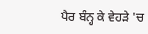ਪੈਰ ਬੰਨ੍ਹ ਕੇ ਵੇਹੜੇ 'ਚ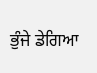ਭੁੰਜੇ ਡੇਗਿਆ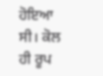ਹੋਇਆ ਸੀ। ਕੋਲ ਹੀ ਰੂਪ